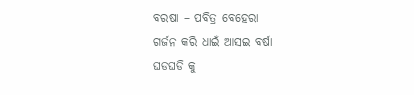ବରଷା – ପବିତ୍ର ବେହେରା
ଗର୍ଜନ କରି ଧାଇଁ ଆସଇ ବର୍ଷା
ଘଡଘଡି କୁ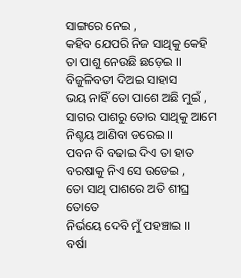ସାଙ୍ଗରେ ନେଇ ,
କହିବ ଯେପରି ନିଜ ସାଥିକୁ କେହି
ତା ପାଶୁ ନେଉଛି ଛଡ଼େଇ ।।
ବିଜୁଳିବତୀ ଦିଅଇ ସାହାସ
ଭୟ ନାହିଁ ତୋ ପାଶେ ଅଛି ମୁଇଁ ,
ସାଗର ପାଶରୁ ତୋର ସାଥିକୁ ଆମେ
ନିଶ୍ଚୟ ଆଣିବା ଡରେଇ ।।
ପବନ ବି ବଢାଇ ଦିଏ ତା ହାତ
ବରଷାକୁ ନିଏ ସେ ଉଡେଇ ,
ତୋ ସାଥି ପାଶରେ ଅତି ଶୀଘ୍ର ତୋତେ
ନିର୍ଭୟେ ଦେବି ମୁଁ ପହଞ୍ଚାଇ ।।
ବର୍ଷା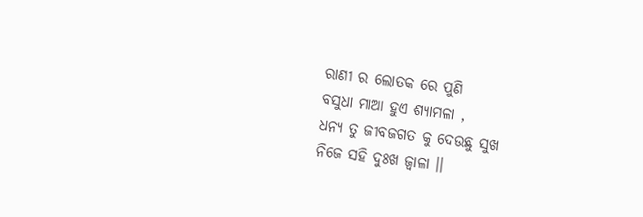ରାଣୀ ର ଲୋତକ ରେ ପୁଣି
ବସୁଧା ମାଆ ହୁଏ ଶ୍ୟାମଳା ,
ଧନ୍ୟ ତୁ ଜୀବଜଗତ କୁ ଦେଉଛୁ ସୁଖ
ନିଜେ ସହି ଦୁଃଖ ଜ୍ୱାଳା ।।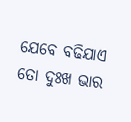ଯେବେ ବଢିଯାଏ ତୋ ଦୁଃଖ ଭାର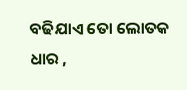ବଢିଯାଏ ତୋ ଲୋତକ ଧାର ,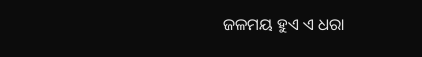ଜଳମୟ ହୁଏ ଏ ଧରା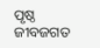ପୃଷ୍ଠ
ଜୀବଜଗତ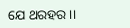ଯେ ଥରହର ।।